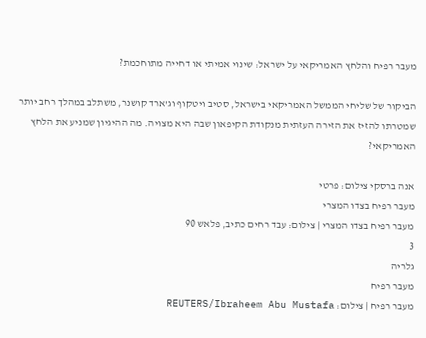מעבר רפיח והלחץ האמריקאי על ישראל: שינוי אמיתי או דחייה מתוחכמת?

הביקור של שליחי הממשל האמריקאי בישראל, סטיב ויטקוף וג'ארד קושנר, משתלב במהלך רחב יותר שמטרתו להזיז את הזירה העזתית מנקודת הקיפאון שבה היא מצויה. מה ההיגיון שמניע את הלחץ האמריקאי?

אנה ברסקי צילום: פרטי
מעבר רפיח בצדו המצרי
מעבר רפיח בצדו המצרי | צילום: עבד רחים כתיב, פלאש 90
3
גלריה
מעבר רפיח
מעבר רפיח | צילום: REUTERS/Ibraheem Abu Mustafa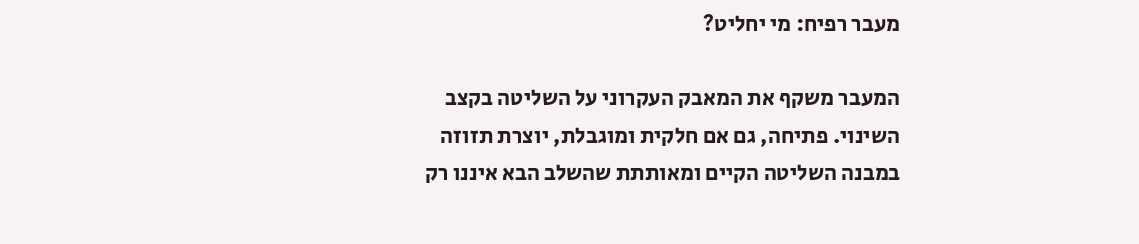מעבר רפיח: מי יחליט?

המעבר משקף את המאבק העקרוני על השליטה בקצב השינוי. פתיחה, גם אם חלקית ומוגבלת, יוצרת תזוזה במבנה השליטה הקיים ומאותתת שהשלב הבא איננו רק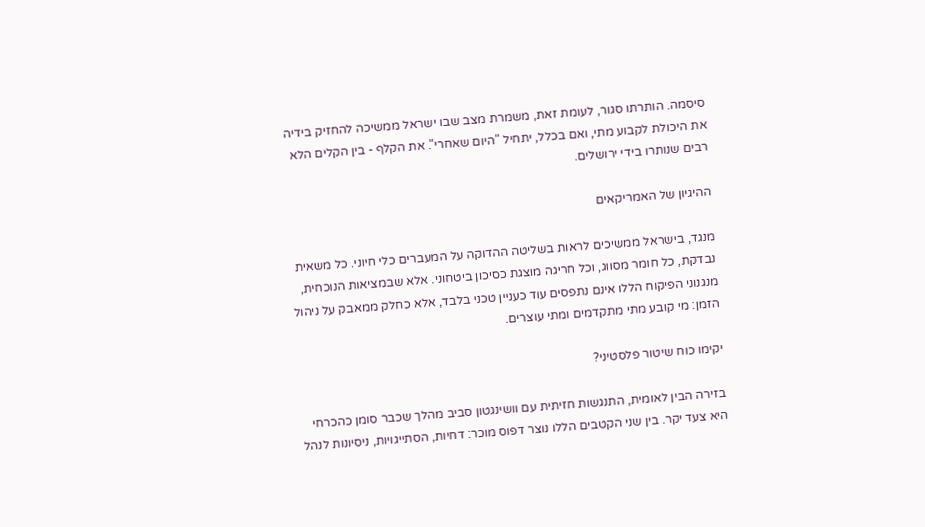סיסמה. הותרתו סגור, לעומת זאת, משמרת מצב שבו ישראל ממשיכה להחזיק בידיה את היכולת לקבוע מתי, ואם בכלל, יתחיל "היום שאחרי". את הקלף - בין הקלים הלא רבים שנותרו בידי ירושלים.

ההיגיון של האמריקאים

מנגד, בישראל ממשיכים לראות בשליטה ההדוקה על המעברים כלי חיוני. כל משאית נבדקת, כל חומר מסווג, וכל חריגה מוצגת כסיכון ביטחוני. אלא שבמציאות הנוכחית, מנגנוני הפיקוח הללו אינם נתפסים עוד כעניין טכני בלבד, אלא כחלק ממאבק על ניהול הזמן: מי קובע מתי מתקדמים ומתי עוצרים.

יקימו כוח שיטור פלסטיני?

בזירה הבין לאומית, התנגשות חזיתית עם וושינגטון סביב מהלך שכבר סומן כהכרחי היא צעד יקר. בין שני הקטבים הללו נוצר דפוס מוכר: דחיות, הסתייגויות, ניסיונות לנהל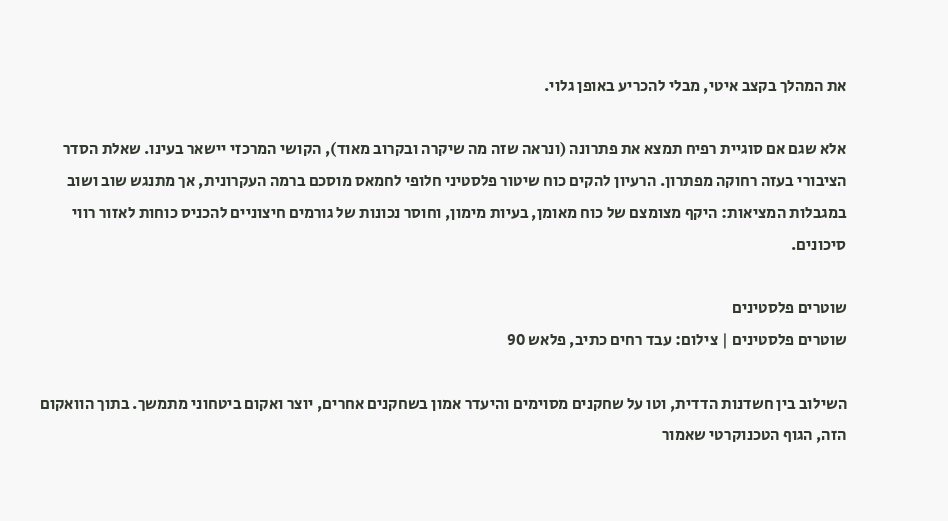את המהלך בקצב איטי, מבלי להכריע באופן גלוי.

אלא שגם אם סוגיית רפיח תמצא את פתרונה (ונראה שזה מה שיקרה ובקרוב מאוד), הקושי המרכזי יישאר בעינו. שאלת הסדר הציבורי בעזה רחוקה מפתרון. הרעיון להקים כוח שיטור פלסטיני חלופי לחמאס מוסכם ברמה העקרונית, אך מתנגש שוב ושוב במגבלות המציאות: היקף מצומצם של כוח מאומן, בעיות מימון, וחוסר נכונות של גורמים חיצוניים להכניס כוחות לאזור רווי סיכונים.

שוטרים פלסטינים
שוטרים פלסטינים | צילום: עבד רחים כתיב, פלאש 90

השילוב בין חשדנות הדדית, וטו על שחקנים מסוימים והיעדר אמון בשחקנים אחרים, יוצר ואקום ביטחוני מתמשך. בתוך הוואקום הזה, הגוף הטכנוקרטי שאמור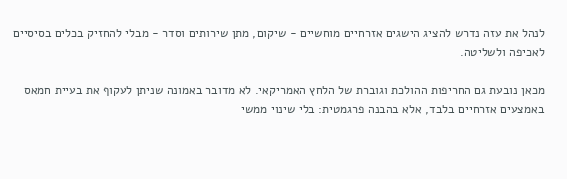לנהל את עזה נדרש להציג הישגים אזרחיים מוחשיים - שיקום, מתן שירותים וסדר - מבלי להחזיק בכלים בסיסיים לאכיפה ולשליטה.

מכאן נובעת גם החריפות ההולכת וגוברת של הלחץ האמריקאי. לא מדובר באמונה שניתן לעקוף את בעיית חמאס באמצעים אזרחיים בלבד, אלא בהבנה פרגמטית: בלי שינוי ממשי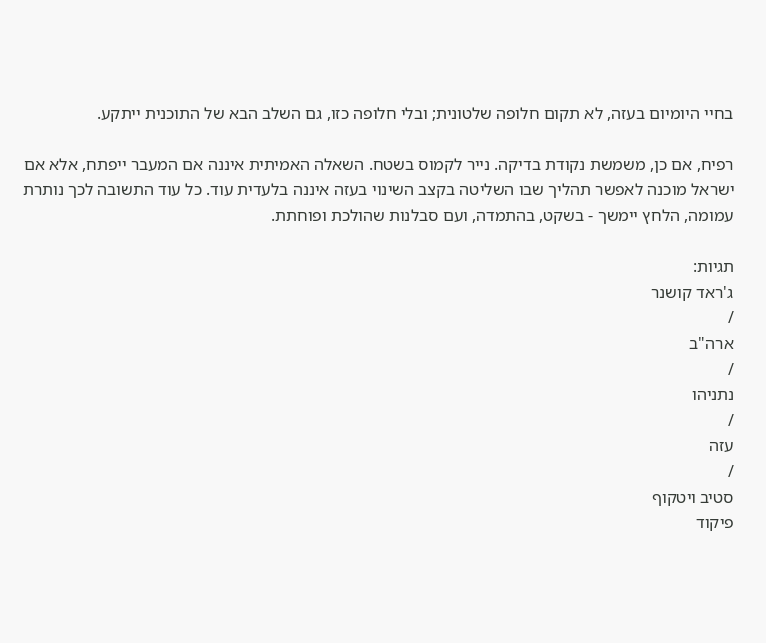בחיי היומיום בעזה, לא תקום חלופה שלטונית; ובלי חלופה כזו, גם השלב הבא של התוכנית ייתקע.

רפיח, אם כן, משמשת נקודת בדיקה. נייר לקמוס בשטח. השאלה האמיתית איננה אם המעבר ייפתח, אלא אם ישראל מוכנה לאפשר תהליך שבו השליטה בקצב השינוי בעזה איננה בלעדית עוד. כל עוד התשובה לכך נותרת עמומה, הלחץ יימשך - בשקט, בהתמדה, ועם סבלנות שהולכת ופוחתת.

תגיות:
ג'ראד קושנר
/
ארה"ב
/
נתניהו
/
עזה
/
סטיב ויטקוף
פיקוד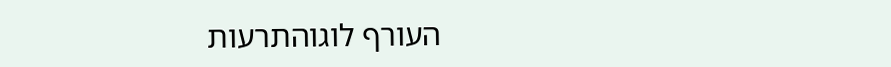העורף לוגוהתרעות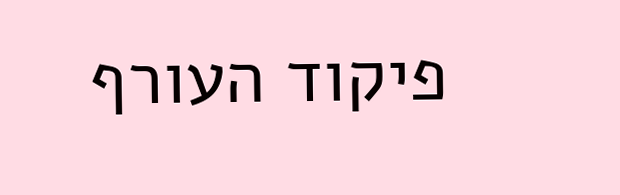פיקוד העורף